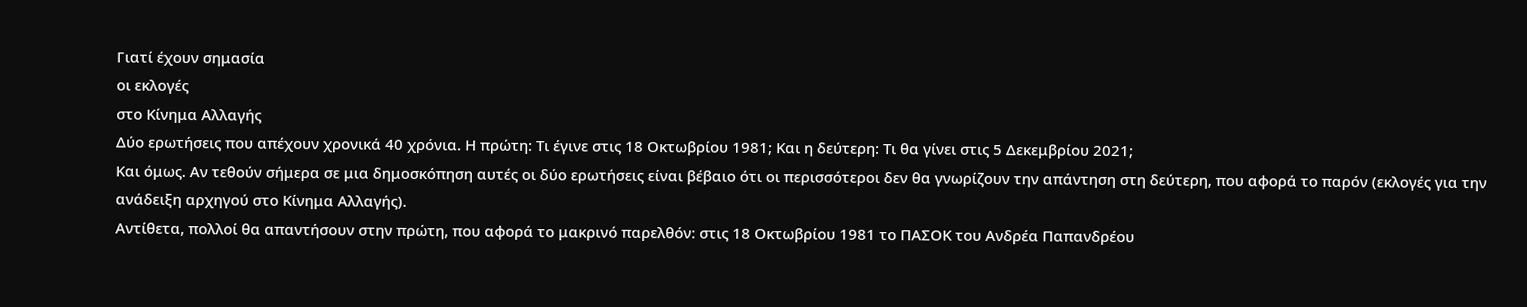Γιατί έχουν σημασία
οι εκλογές
στο Κίνημα Αλλαγής
Δύο ερωτήσεις που απέχουν χρονικά 40 χρόνια. Η πρώτη: Τι έγινε στις 18 Οκτωβρίου 1981; Και η δεύτερη: Τι θα γίνει στις 5 Δεκεμβρίου 2021;
Και όμως. Αν τεθούν σήμερα σε μια δημοσκόπηση αυτές οι δύο ερωτήσεις είναι βέβαιο ότι οι περισσότεροι δεν θα γνωρίζουν την απάντηση στη δεύτερη, που αφορά το παρόν (εκλογές για την ανάδειξη αρχηγού στο Κίνημα Αλλαγής).
Αντίθετα, πολλοί θα απαντήσουν στην πρώτη, που αφορά το μακρινό παρελθόν: στις 18 Οκτωβρίου 1981 το ΠΑΣΟΚ του Ανδρέα Παπανδρέου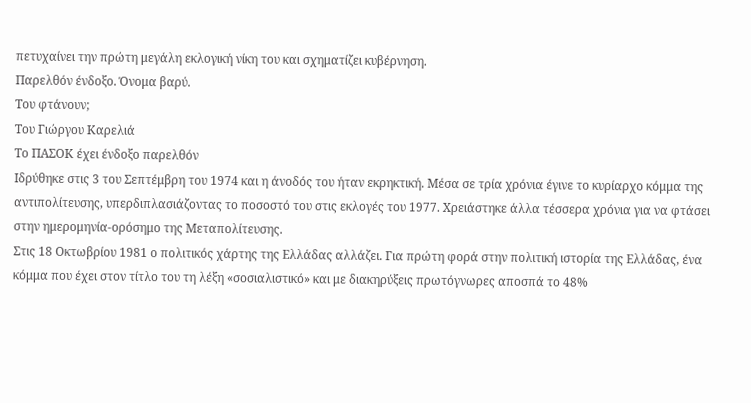πετυχαίνει την πρώτη μεγάλη εκλογική νίκη του και σχηματίζει κυβέρνηση.
Παρελθόν ένδοξο. Όνομα βαρύ.
Του φτάνουν;
Του Γιώργου Καρελιά
Το ΠΑΣΟΚ έχει ένδοξο παρελθόν
Ιδρύθηκε στις 3 του Σεπτέμβρη του 1974 και η άνοδός του ήταν εκρηκτική. Μέσα σε τρία χρόνια έγινε το κυρίαρχο κόμμα της αντιπολίτευσης, υπερδιπλασιάζοντας το ποσοστό του στις εκλογές του 1977. Χρειάστηκε άλλα τέσσερα χρόνια για να φτάσει στην ημερομηνία-ορόσημο της Μεταπολίτευσης.
Στις 18 Οκτωβρίου 1981 ο πολιτικός χάρτης της Ελλάδας αλλάζει. Για πρώτη φορά στην πολιτική ιστορία της Ελλάδας, ένα κόμμα που έχει στον τίτλο του τη λέξη «σοσιαλιστικό» και με διακηρύξεις πρωτόγνωρες αποσπά το 48%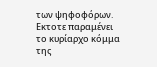των ψηφοφόρων. Εκτοτε παραμένει το κυρίαρχο κόμμα της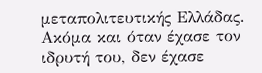μεταπολιτευτικής Ελλάδας. Ακόμα και όταν έχασε τον ιδρυτή του, δεν έχασε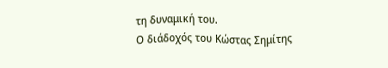τη δυναμική του.
Ο διάδοχός του Κώστας Σημίτης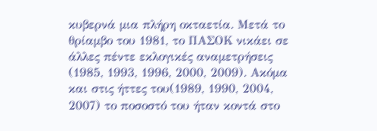κυβερνά μια πλήρη οκταετία. Μετά το θρίαμβο του 1981, το ΠΑΣΟΚ νικάει σε άλλες πέντε εκλογικές αναμετρήσεις (1985, 1993, 1996, 2000, 2009). Ακόμα και στις ήττες του(1989, 1990, 2004, 2007) το ποσοστό του ήταν κοντά στο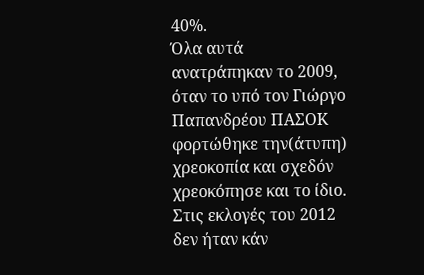40%.
Όλα αυτά ανατράπηκαν το 2009, όταν το υπό τον Γιώργο Παπανδρέου ΠΑΣΟΚ φορτώθηκε την(άτυπη) χρεοκοπία και σχεδόν χρεοκόπησε και το ίδιο. Στις εκλογές του 2012 δεν ήταν κάν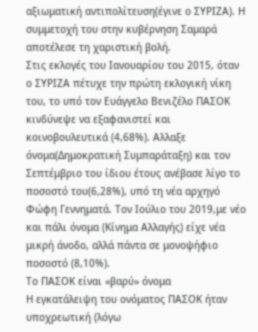αξιωματική αντιπολίτευση(έγινε ο ΣΥΡΙΖΑ). Η συμμετοχή του στην κυβέρνηση Σαμαρά αποτέλεσε τη χαριστική βολή.
Στις εκλογές του Ιανουαρίου του 2015, όταν ο ΣΥΡΙΖΑ πέτυχε την πρώτη εκλογική νίκη του, το υπό τον Ευάγγελο Βενιζέλο ΠΑΣΟΚ κινδύνεψε να εξαφανιστεί και κοινοβουλευτικά (4,68%). Αλλαξε όνομα(Δημοκρατική Συμπαράταξη) και τον Σεπτέμβριο του ίδιου έτους ανέβασε λίγο το ποσοστό του(6,28%), υπό τη νέα αρχηγό Φώφη Γεννηματά. Τον Ιούλιο του 2019,με νέο και πάλι όνομα (Κίνημα Αλλαγής) είχε νέα μικρή άνοδο, αλλά πάντα σε μονοψήφιο ποσοστό (8,10%).
Το ΠΑΣΟΚ είναι «βαρύ» όνομα
Η εγκατάλειψη του ονόματος ΠΑΣΟΚ ήταν υποχρεωτική (λόγω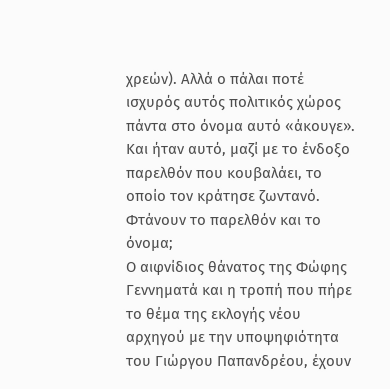χρεών). Αλλά ο πάλαι ποτέ ισχυρός αυτός πολιτικός χώρος πάντα στο όνομα αυτό «άκουγε».
Και ήταν αυτό, μαζί με το ένδοξο παρελθόν που κουβαλάει, το οποίο τον κράτησε ζωντανό.
Φτάνουν το παρελθόν και το όνομα;
Ο αιφνίδιος θάνατος της Φώφης Γεννηματά και η τροπή που πήρε το θέμα της εκλογής νέου αρχηγού με την υποψηφιότητα του Γιώργου Παπανδρέου, έχουν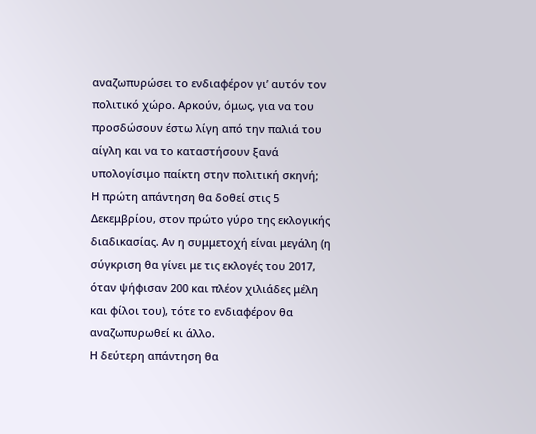αναζωπυρώσει το ενδιαφέρον γι’ αυτόν τον πολιτικό χώρο. Αρκούν, όμως, για να του προσδώσουν έστω λίγη από την παλιά του αίγλη και να το καταστήσουν ξανά υπολογίσιμο παίκτη στην πολιτική σκηνή;
Η πρώτη απάντηση θα δοθεί στις 5 Δεκεμβρίου, στον πρώτο γύρο της εκλογικής διαδικασίας. Αν η συμμετοχή είναι μεγάλη (η σύγκριση θα γίνει με τις εκλογές του 2017, όταν ψήφισαν 200 και πλέον χιλιάδες μέλη και φίλοι του), τότε το ενδιαφέρον θα αναζωπυρωθεί κι άλλο.
Η δεύτερη απάντηση θα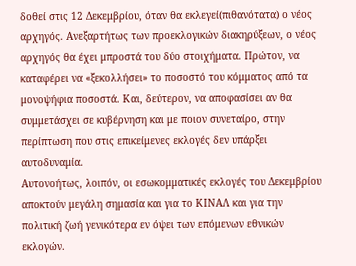δοθεί στις 12 Δεκεμβρίου, όταν θα εκλεγεί(πιθανότατα) ο νέος αρχηγός. Ανεξαρτήτως των προεκλογικών διακηρύξεων, ο νέος αρχηγός θα έχει μπροστά του δύο στοιχήματα. Πρώτον, να καταφέρει να «ξεκολλήσει» το ποσοστό του κόμματος από τα μονοψήφια ποσοστά. Και, δεύτερον, να αποφασίσει αν θα συμμετάσχει σε κυβέρνηση και με ποιον συνεταίρο, στην περίπτωση που στις επικείμενες εκλογές δεν υπάρξει αυτοδυναμία.
Αυτονοήτως, λοιπόν, οι εσωκομματικές εκλογές του Δεκεμβρίου αποκτούν μεγάλη σημασία και για το ΚΙΝΑΛ και για την πολιτική ζωή γενικότερα εν όψει των επόμενων εθνικών εκλογών.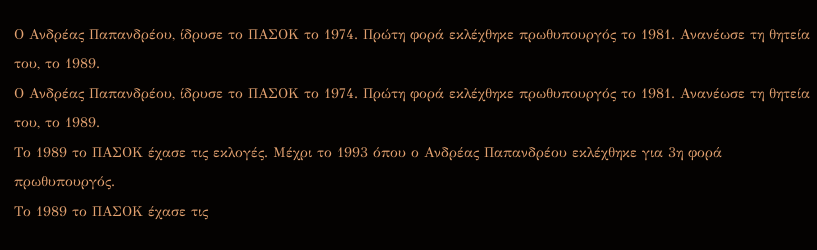Ο Ανδρέας Παπανδρέου, ίδρυσε το ΠΑΣΟΚ το 1974. Πρώτη φορά εκλέχθηκε πρωθυπουργός το 1981. Ανανέωσε τη θητεία του, το 1989.
Ο Ανδρέας Παπανδρέου, ίδρυσε το ΠΑΣΟΚ το 1974. Πρώτη φορά εκλέχθηκε πρωθυπουργός το 1981. Ανανέωσε τη θητεία του, το 1989.
Το 1989 το ΠΑΣΟΚ έχασε τις εκλογές. Μέχρι το 1993 όπου ο Ανδρέας Παπανδρέου εκλέχθηκε για 3η φορά πρωθυπουργός.
Το 1989 το ΠΑΣΟΚ έχασε τις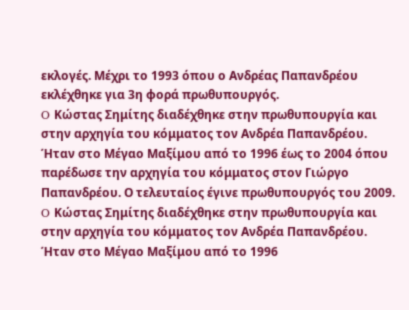εκλογές. Μέχρι το 1993 όπου ο Ανδρέας Παπανδρέου εκλέχθηκε για 3η φορά πρωθυπουργός.
O Κώστας Σημίτης διαδέχθηκε στην πρωθυπουργία και στην αρχηγία του κόμματος τον Ανδρέα Παπανδρέου. Ήταν στο Μέγαο Μαξίμου από το 1996 έως το 2004 όπου παρέδωσε την αρχηγία του κόμματος στον Γιώργο Παπανδρέου. Ο τελευταίος έγινε πρωθυπουργός του 2009.
O Κώστας Σημίτης διαδέχθηκε στην πρωθυπουργία και στην αρχηγία του κόμματος τον Ανδρέα Παπανδρέου. Ήταν στο Μέγαο Μαξίμου από το 1996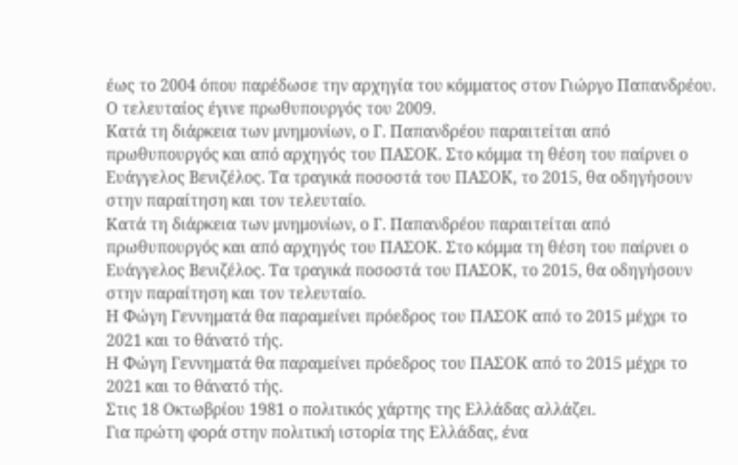έως το 2004 όπου παρέδωσε την αρχηγία του κόμματος στον Γιώργο Παπανδρέου. Ο τελευταίος έγινε πρωθυπουργός του 2009.
Κατά τη διάρκεια των μνημονίων, ο Γ. Παπανδρέου παραιτείται από πρωθυπουργός και από αρχηγός του ΠΑΣΟΚ. Στο κόμμα τη θέση του παίρνει ο Ευάγγελος Βενιζέλος. Τα τραγικά ποσοστά του ΠΑΣΟΚ, το 2015, θα οδηγήσουν στην παραίτηση και τον τελευταίο.
Κατά τη διάρκεια των μνημονίων, ο Γ. Παπανδρέου παραιτείται από πρωθυπουργός και από αρχηγός του ΠΑΣΟΚ. Στο κόμμα τη θέση του παίρνει ο Ευάγγελος Βενιζέλος. Τα τραγικά ποσοστά του ΠΑΣΟΚ, το 2015, θα οδηγήσουν στην παραίτηση και τον τελευταίο.
Η Φώγη Γεννηματά θα παραμείνει πρόεδρος του ΠΑΣΟΚ από το 2015 μέχρι το 2021 και το θάνατό τής.
Η Φώγη Γεννηματά θα παραμείνει πρόεδρος του ΠΑΣΟΚ από το 2015 μέχρι το 2021 και το θάνατό τής.
Στις 18 Οκτωβρίου 1981 ο πολιτικός χάρτης της Ελλάδας αλλάζει.
Για πρώτη φορά στην πολιτική ιστορία της Ελλάδας, ένα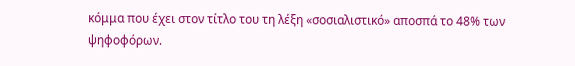κόμμα που έχει στον τίτλο του τη λέξη «σοσιαλιστικό» αποσπά το 48% των ψηφοφόρων.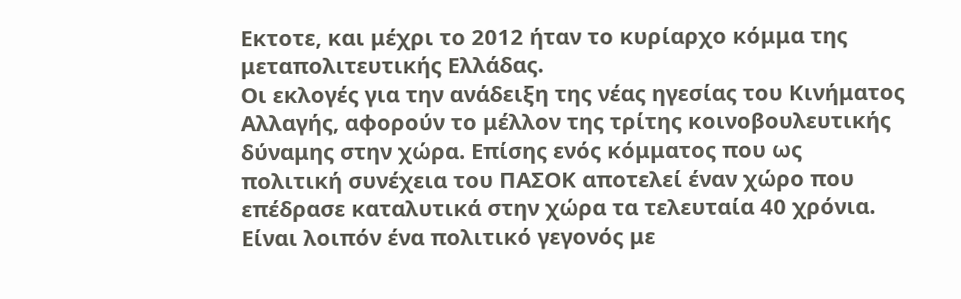Εκτοτε, και μέχρι το 2012 ήταν το κυρίαρχο κόμμα της μεταπολιτευτικής Ελλάδας.
Οι εκλογές για την ανάδειξη της νέας ηγεσίας του Κινήματος Αλλαγής, αφορούν το μέλλον της τρίτης κοινοβουλευτικής δύναμης στην χώρα. Επίσης ενός κόμματος που ως πολιτική συνέχεια του ΠΑΣΟΚ αποτελεί έναν χώρο που επέδρασε καταλυτικά στην χώρα τα τελευταία 40 χρόνια.
Είναι λοιπόν ένα πολιτικό γεγονός με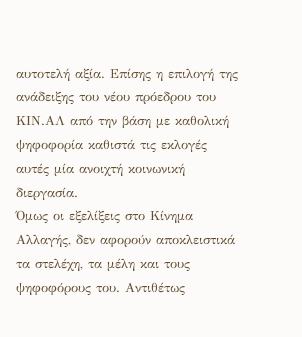αυτοτελή αξία. Επίσης η επιλογή της ανάδειξης του νέου πρόεδρου του ΚΙΝ.ΑΛ από την βάση με καθολική ψηφοφορία καθιστά τις εκλογές αυτές μία ανοιχτή κοινωνική διεργασία.
Όμως οι εξελίξεις στο Κίνημα Αλλαγής, δεν αφορούν αποκλειστικά τα στελέχη, τα μέλη και τους ψηφοφόρους του. Αντιθέτως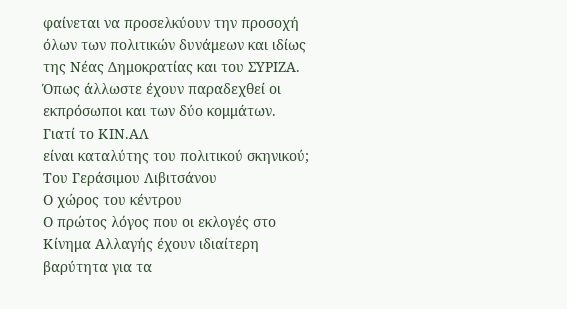φαίνεται να προσελκύουν την προσοχή όλων των πολιτικών δυνάμεων και ιδίως της Νέας Δημοκρατίας και του ΣΥΡΙΖΑ. Όπως άλλωστε έχουν παραδεχθεί οι εκπρόσωποι και των δύο κομμάτων.
Γιατί το ΚΙΝ.ΑΛ
είναι καταλύτης του πολιτικού σκηνικού;
Του Γεράσιμου Λιβιτσάνου
Ο χώρος του κέντρου
Ο πρώτος λόγος που οι εκλογές στο Κίνημα Αλλαγής έχουν ιδιαίτερη βαρύτητα για τα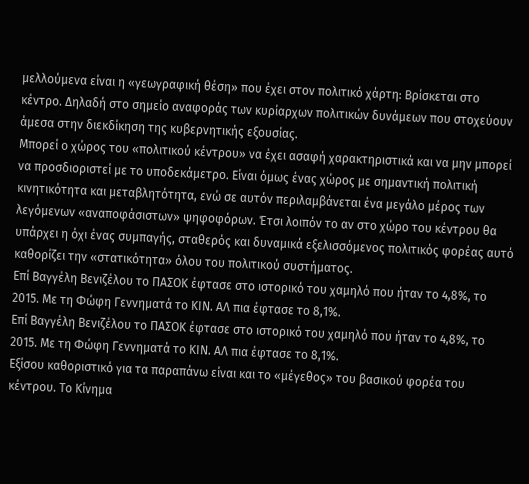μελλούμενα είναι η «γεωγραφική θέση» που έχει στον πολιτικό χάρτη: Βρίσκεται στο κέντρο. Δηλαδή στο σημείο αναφοράς των κυρίαρχων πολιτικών δυνάμεων που στοχεύουν άμεσα στην διεκδίκηση της κυβερνητικής εξουσίας.
Μπορεί ο χώρος του «πολιτικού κέντρου» να έχει ασαφή χαρακτηριστικά και να μην μπορεί να προσδιοριστεί με το υποδεκάμετρο. Είναι όμως ένας χώρος με σημαντική πολιτική κινητικότητα και μεταβλητότητα, ενώ σε αυτόν περιλαμβάνεται ένα μεγάλο μέρος των λεγόμενων «αναποφάσιστων» ψηφοφόρων. Έτσι λοιπόν το αν στο χώρο του κέντρου θα υπάρχει η όχι ένας συμπαγής, σταθερός και δυναμικά εξελισσόμενος πολιτικός φορέας αυτό καθορίζει την «στατικότητα» όλου του πολιτικού συστήματος.
Επί Βαγγέλη Βενιζέλου το ΠΑΣΟΚ έφτασε στο ιστορικό του χαμηλό που ήταν το 4,8%, το 2015. Με τη Φώφη Γεννηματά το ΚΙΝ. ΑΛ πια έφτασε το 8,1%.
Επί Βαγγέλη Βενιζέλου το ΠΑΣΟΚ έφτασε στο ιστορικό του χαμηλό που ήταν το 4,8%, το 2015. Με τη Φώφη Γεννηματά το ΚΙΝ. ΑΛ πια έφτασε το 8,1%.
Εξίσου καθοριστικό για τα παραπάνω είναι και το «μέγεθος» του βασικού φορέα του κέντρου. Το Κίνημα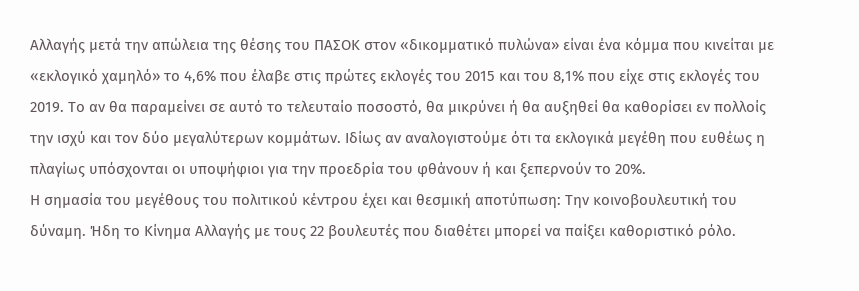Αλλαγής μετά την απώλεια της θέσης του ΠΑΣΟΚ στον «δικομματικό πυλώνα» είναι ένα κόμμα που κινείται με «εκλογικό χαμηλό» το 4,6% που έλαβε στις πρώτες εκλογές του 2015 και του 8,1% που είχε στις εκλογές του 2019. Το αν θα παραμείνει σε αυτό το τελευταίο ποσοστό, θα μικρύνει ή θα αυξηθεί θα καθορίσει εν πολλοίς την ισχύ και τον δύο μεγαλύτερων κομμάτων. Ιδίως αν αναλογιστούμε ότι τα εκλογικά μεγέθη που ευθέως η πλαγίως υπόσχονται οι υποψήφιοι για την προεδρία του φθάνουν ή και ξεπερνούν το 20%.
Η σημασία του μεγέθους του πολιτικού κέντρου έχει και θεσμική αποτύπωση: Την κοινοβουλευτική του δύναμη. Ήδη το Κίνημα Αλλαγής με τους 22 βουλευτές που διαθέτει μπορεί να παίξει καθοριστικό ρόλο.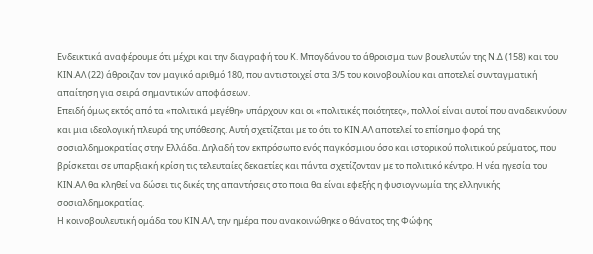Ενδεικτικά αναφέρουμε ότι μέχρι και την διαγραφή του Κ. Μπογδάνου το άθροισμα των βουελυτών της Ν.Δ (158) και του ΚΙΝ.ΑΛ (22) άθροιζαν τον μαγικό αριθμό 180, που αντιστοιχεί στα 3/5 του κοινοβουλίου και αποτελεί συνταγματική απαίτηση για σειρά σημαντικών αποφάσεων.
Επειδή όμως εκτός από τα «πολιτικά μεγέθη» υπάρχουν και οι «πολιτικές ποιότητες», πολλοί είναι αυτοί που αναδεικνύουν και μια ιδεολογική πλευρά της υπόθεσης. Αυτή σχετίζεται με το ότι το ΚΙΝ.ΑΛ αποτελεί το επίσημο φορά της σοσιαλδημοκρατίας στην Ελλάδα. Δηλαδή τον εκπρόσωπο ενός παγκόσμιου όσο και ιστορικού πολιτικού ρεύματος, που βρίσκεται σε υπαρξιακή κρίση τις τελευταίες δεκαετίες και πάντα σχετίζονταν με το πολιτικό κέντρο. Η νέα ηγεσία του ΚΙΝ.ΑΛ θα κληθεί να δώσει τις δικές της απαντήσεις στο ποια θα είναι εφεξής η φυσιογνωμία της ελληνικής σοσιαλδημοκρατίας.
Η κοινοβουλευτική ομάδα του ΚΙΝ.ΑΛ, την ημέρα που ανακοινώθηκε ο θάνατος της Φώφης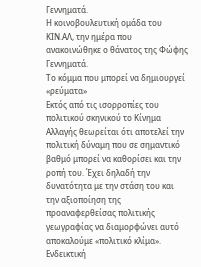Γεννηματά.
Η κοινοβουλευτική ομάδα του ΚΙΝ.ΑΛ, την ημέρα που ανακοινώθηκε ο θάνατος της Φώφης Γεννηματά.
Το κόμμα που μπορεί να δημιουργεί «ρεύματα»
Εκτός από τις ισορροπίες του πολιτικού σκηνικού το Κίνημα Αλλαγής θεωρείται ότι αποτελεί την πολιτική δύναμη που σε σημαντικό βαθμό μπορεί να καθορίσει και την ροπή του. Έχει δηλαδή την δυνατότητα με την στάση του και την αξιοποίηση της προαναφερθείσας πολιτικής γεωγραφίας να διαμορφώνει αυτό αποκαλούμε «πολιτικό κλίμα».
Ενδεικτική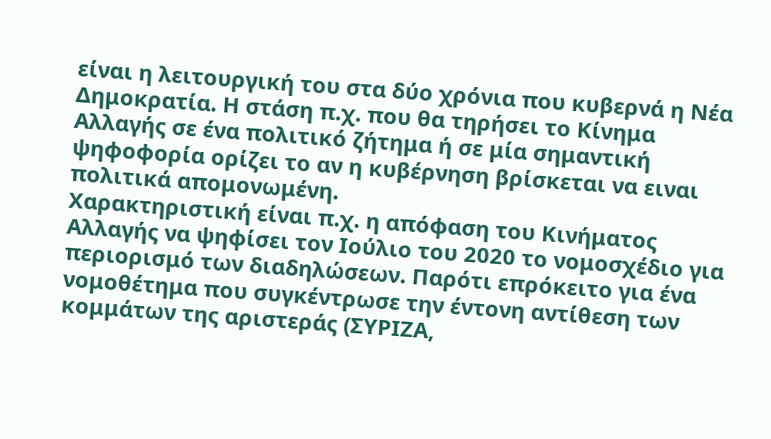είναι η λειτουργική του στα δύο χρόνια που κυβερνά η Νέα Δημοκρατία. Η στάση π.χ. που θα τηρήσει το Κίνημα Αλλαγής σε ένα πολιτικό ζήτημα ή σε μία σημαντική ψηφοφορία ορίζει το αν η κυβέρνηση βρίσκεται να ειναι πολιτικά απομονωμένη.
Χαρακτηριστική είναι π.χ. η απόφαση του Κινήματος Αλλαγής να ψηφίσει τον Ιούλιο του 2020 το νομοσχέδιο για περιορισμό των διαδηλώσεων. Παρότι επρόκειτο για ένα νομοθέτημα που συγκέντρωσε την έντονη αντίθεση των κομμάτων της αριστεράς (ΣΥΡΙΖΑ,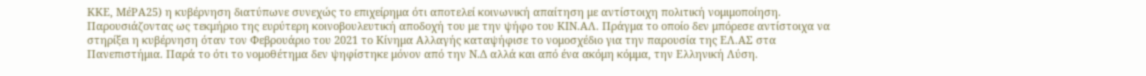ΚΚΕ, ΜέΡΑ25) η κυβέρνηση διατύπωνε συνεχώς το επιχείρημα ότι αποτελεί κοινωνική απαίτηση με αντίστοιχη πολιτική νομιμοποίηση. Παρουσιάζοντας ως τεκμήριο της ευρύτερη κοινοβουλευτική αποδοχή του με την ψήφο του ΚΙΝ.ΑΛ. Πράγμα το οποίο δεν μπόρεσε αντίστοιχα να στηρίξει η κυβέρνηση όταν τον Φεβρουάριο του 2021 το Κίνημα Αλλαγής καταψήφισε το νομοσχέδιο για την παρουσία της ΕΛ.ΑΣ στα Πανεπιστήμια. Παρά το ότι το νομοθέτημα δεν ψηφίστηκε μόνον από την Ν.Δ αλλά και από ένα ακόμη κόμμα, την Ελληνική Λύση.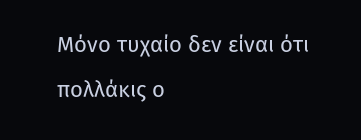Μόνο τυχαίο δεν είναι ότι πολλάκις ο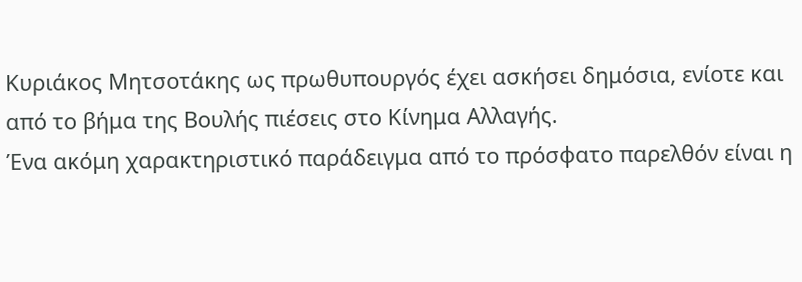Κυριάκος Μητσοτάκης ως πρωθυπουργός έχει ασκήσει δημόσια, ενίοτε και από το βήμα της Βουλής πιέσεις στο Κίνημα Αλλαγής.
Ένα ακόμη χαρακτηριστικό παράδειγμα από το πρόσφατο παρελθόν είναι η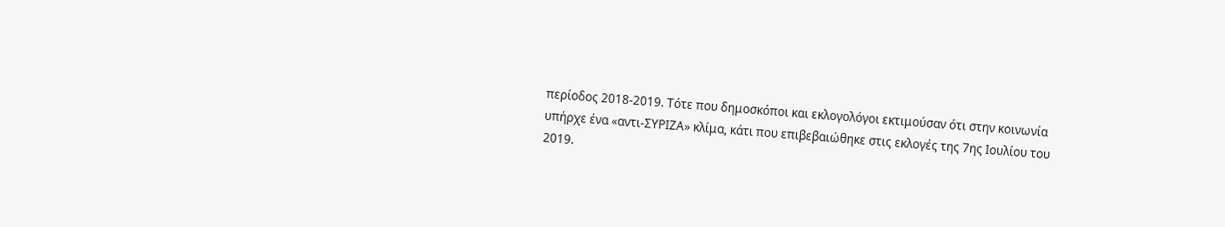περίοδος 2018-2019. Τότε που δημοσκόποι και εκλογολόγοι εκτιμούσαν ότι στην κοινωνία υπήρχε ένα «αντι-ΣΥΡΙΖΑ» κλίμα, κάτι που επιβεβαιώθηκε στις εκλογές της 7ης Ιουλίου του 2019.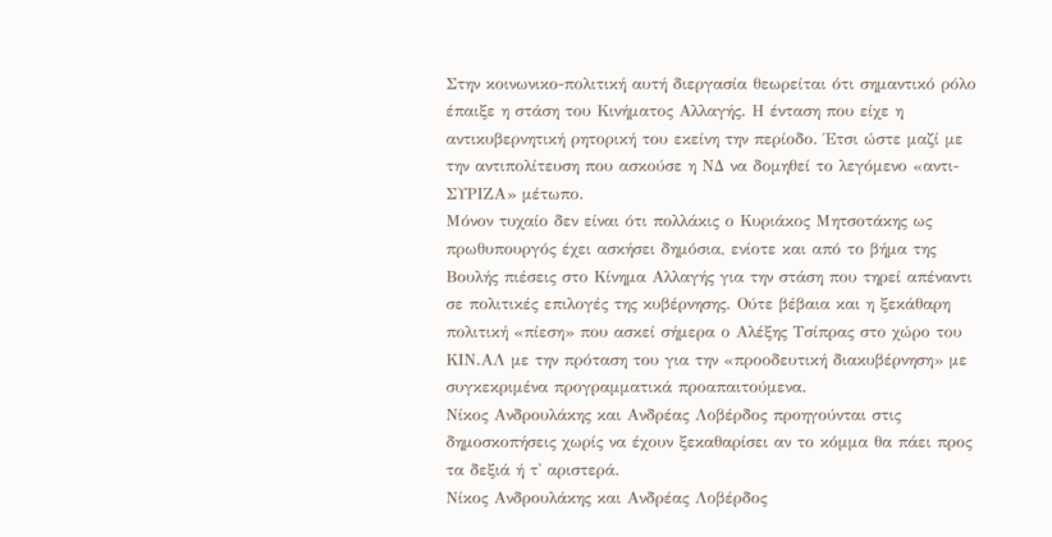Στην κοινωνικο-πολιτική αυτή διεργασία θεωρείται ότι σημαντικό ρόλο έπαιξε η στάση του Κινήματος Αλλαγής. Η ένταση που είχε η αντικυβερνητική ρητορική του εκείνη την περίοδο. Έτσι ώστε μαζί με την αντιπολίτευση που ασκούσε η ΝΔ να δομηθεί το λεγόμενο «αντι-ΣΥΡΙΖΑ» μέτωπο.
Μόνον τυχαίο δεν είναι ότι πολλάκις ο Κυριάκος Μητσοτάκης ως πρωθυπουργός έχει ασκήσει δημόσια, ενίοτε και από το βήμα της Βουλής πιέσεις στο Κίνημα Αλλαγής για την στάση που τηρεί απέναντι σε πολιτικές επιλογές της κυβέρνησης. Ούτε βέβαια και η ξεκάθαρη πολιτική «πίεση» που ασκεί σήμερα ο Αλέξης Τσίπρας στο χώρο του ΚΙΝ.ΑΛ με την πρόταση του για την «προοδευτική διακυβέρνηση» με συγκεκριμένα προγραμματικά προαπαιτούμενα.
Νίκος Ανδρουλάκης και Ανδρέας Λοβέρδος προηγούνται στις δημοσκοπήσεις χωρίς να έχουν ξεκαθαρίσει αν το κόμμα θα πάει προς τα δεξιά ή τ' αριστερά.
Νίκος Ανδρουλάκης και Ανδρέας Λοβέρδος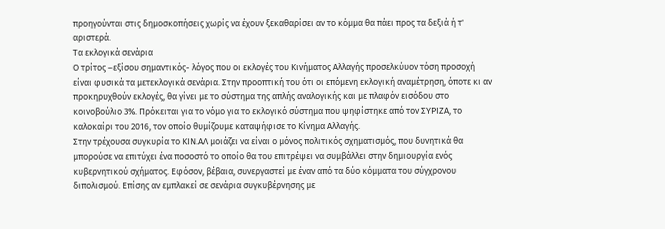προηγούνται στις δημοσκοπήσεις χωρίς να έχουν ξεκαθαρίσει αν το κόμμα θα πάει προς τα δεξιά ή τ' αριστερά.
Τα εκλογικά σενάρια
Ο τρίτος –εξίσου σημαντικός- λόγος που οι εκλογές του Κινήματος Αλλαγής προσελκύυον τόση προσοχή είναι φυσικά τα μετεκλογικά σενάρια. Στην προοπτική του ότι οι επόμενη εκλογική αναμέτρηση, όποτε κι αν προκηρυχθούν εκλογές, θα γίνει με το σύστημα της απλής αναλογικής και με πλαφόν εισόδου στο κοινοβούλιο 3%. Πρόκειται για το νόμο για το εκλογικό σύστημα που ψηφίστηκε από τον ΣΥΡΙΖΑ, το καλοκαίρι του 2016, τον οποίο θυμίζουμε καταψήφισε το Κίνημα Αλλαγής.
Στην τρέχουσα συγκυρία το ΚΙΝ.ΑΛ μοιάζει να είναι ο μόνος πολιτικός σχηματισμός, που δυνητικά θα μπορούσε να επιτύχει ένα ποσοστό το οποίο θα του επιτρέψει να συμβάλλει στην δημιουργία ενός κυβερνητικού σχήματος. Εφόσον, βέβαια, συνεργαστεί με έναν από τα δύο κόμματα του σύγχρονου διπολισμού. Επίσης αν εμπλακεί σε σενάρια συγκυβέρνησης με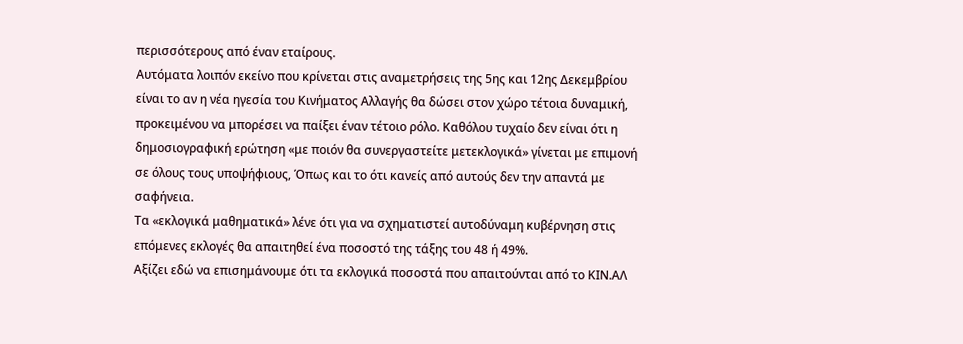περισσότερους από έναν εταίρους.
Αυτόματα λοιπόν εκείνο που κρίνεται στις αναμετρήσεις της 5ης και 12ης Δεκεμβρίου είναι το αν η νέα ηγεσία του Κινήματος Αλλαγής θα δώσει στον χώρο τέτοια δυναμική, προκειμένου να μπορέσει να παίξει έναν τέτοιο ρόλο. Καθόλου τυχαίο δεν είναι ότι η δημοσιογραφική ερώτηση «με ποιόν θα συνεργαστείτε μετεκλογικά» γίνεται με επιμονή σε όλους τους υποψήφιους, Όπως και το ότι κανείς από αυτούς δεν την απαντά με σαφήνεια.
Τα «εκλογικά μαθηματικά» λένε ότι για να σχηματιστεί αυτοδύναμη κυβέρνηση στις επόμενες εκλογές θα απαιτηθεί ένα ποσοστό της τάξης του 48 ή 49%.
Αξίζει εδώ να επισημάνουμε ότι τα εκλογικά ποσοστά που απαιτούνται από το ΚΙΝ.ΑΛ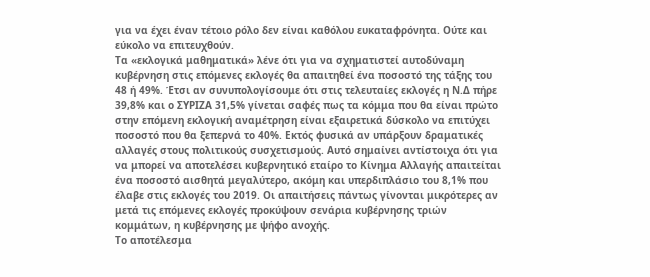για να έχει έναν τέτοιο ρόλο δεν είναι καθόλου ευκαταφρόνητα. Ούτε και εύκολο να επιτευχθούν.
Τα «εκλογικά μαθηματικά» λένε ότι για να σχηματιστεί αυτοδύναμη κυβέρνηση στις επόμενες εκλογές θα απαιτηθεί ένα ποσοστό της τάξης του 48 ή 49%. Έτσι αν συνυπολογίσουμε ότι στις τελευταίες εκλογές η Ν.Δ πήρε 39,8% και ο ΣΥΡΙΖΑ 31,5% γίνεται σαφές πως τα κόμμα που θα είναι πρώτο στην επόμενη εκλογική αναμέτρηση είναι εξαιρετικά δύσκολο να επιτύχει ποσοστό που θα ξεπερνά το 40%. Εκτός φυσικά αν υπάρξουν δραματικές αλλαγές στους πολιτικούς συσχετισμούς. Αυτό σημαίνει αντίστοιχα ότι για να μπορεί να αποτελέσει κυβερνητικό εταίρο το Κίνημα Αλλαγής απαιτείται ένα ποσοστό αισθητά μεγαλύτερο, ακόμη και υπερδιπλάσιο του 8,1% που έλαβε στις εκλογές του 2019. Οι απαιτήσεις πάντως γίνονται μικρότερες αν μετά τις επόμενες εκλογές προκύψουν σενάρια κυβέρνησης τριών κομμάτων, η κυβέρνησης με ψήφο ανοχής.
Το αποτέλεσμα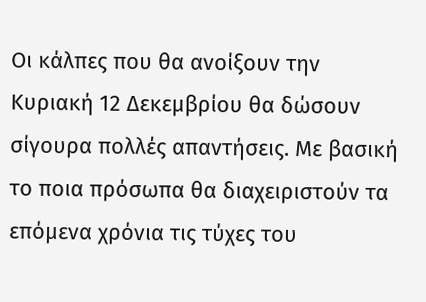Οι κάλπες που θα ανοίξουν την Κυριακή 12 Δεκεμβρίου θα δώσουν σίγουρα πολλές απαντήσεις. Με βασική το ποια πρόσωπα θα διαχειριστούν τα επόμενα χρόνια τις τύχες του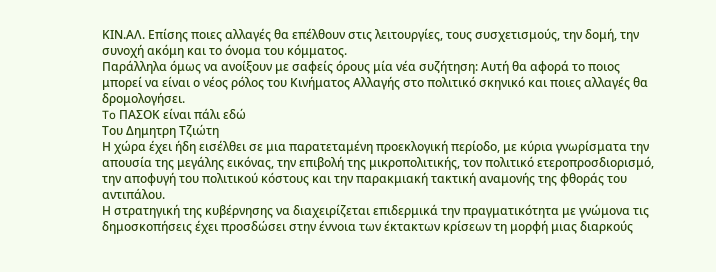ΚΙΝ.ΑΛ. Επίσης ποιες αλλαγές θα επέλθουν στις λειτουργίες, τους συσχετισμούς, την δομή, την συνοχή ακόμη και το όνομα του κόμματος.
Παράλληλα όμως να ανοίξουν με σαφείς όρους μία νέα συζήτηση: Αυτή θα αφορά το ποιος μπορεί να είναι ο νέος ρόλος του Κινήματος Αλλαγής στο πολιτικό σκηνικό και ποιες αλλαγές θα δρομολογήσει.
To ΠΑΣΟΚ είναι πάλι εδώ
Του Δημητρη Τζιώτη
Η χώρα έχει ήδη εισέλθει σε μια παρατεταμένη προεκλογική περίοδο, με κύρια γνωρίσματα την απουσία της μεγάλης εικόνας, την επιβολή της μικροπολιτικής, τον πολιτικό ετεροπροσδιορισμό, την αποφυγή του πολιτικού κόστους και την παρακμιακή τακτική αναμονής της φθοράς του αντιπάλου.
Η στρατηγική της κυβέρνησης να διαχειρίζεται επιδερμικά την πραγματικότητα με γνώμονα τις δημοσκοπήσεις έχει προσδώσει στην έννοια των έκτακτων κρίσεων τη μορφή μιας διαρκούς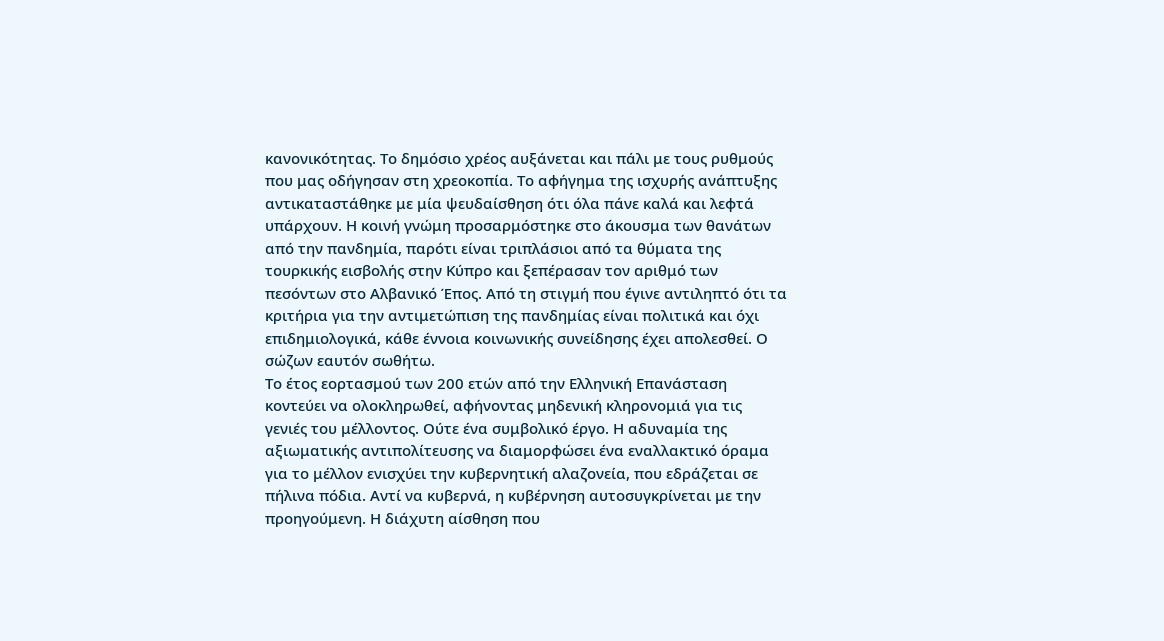κανονικότητας. Το δημόσιο χρέος αυξάνεται και πάλι με τους ρυθμούς που μας οδήγησαν στη χρεοκοπία. Το αφήγημα της ισχυρής ανάπτυξης αντικαταστάθηκε με μία ψευδαίσθηση ότι όλα πάνε καλά και λεφτά υπάρχουν. Η κοινή γνώμη προσαρμόστηκε στο άκουσμα των θανάτων από την πανδημία, παρότι είναι τριπλάσιοι από τα θύματα της τουρκικής εισβολής στην Κύπρο και ξεπέρασαν τον αριθμό των πεσόντων στο Αλβανικό Έπος. Από τη στιγμή που έγινε αντιληπτό ότι τα κριτήρια για την αντιμετώπιση της πανδημίας είναι πολιτικά και όχι επιδημιολογικά, κάθε έννοια κοινωνικής συνείδησης έχει απολεσθεί. Ο σώζων εαυτόν σωθήτω.
Το έτος εορτασμού των 200 ετών από την Ελληνική Επανάσταση κοντεύει να ολοκληρωθεί, αφήνοντας μηδενική κληρονομιά για τις γενιές του μέλλοντος. Ούτε ένα συμβολικό έργο. Η αδυναμία της αξιωματικής αντιπολίτευσης να διαμορφώσει ένα εναλλακτικό όραμα για το μέλλον ενισχύει την κυβερνητική αλαζονεία, που εδράζεται σε πήλινα πόδια. Αντί να κυβερνά, η κυβέρνηση αυτοσυγκρίνεται με την προηγούμενη. Η διάχυτη αίσθηση που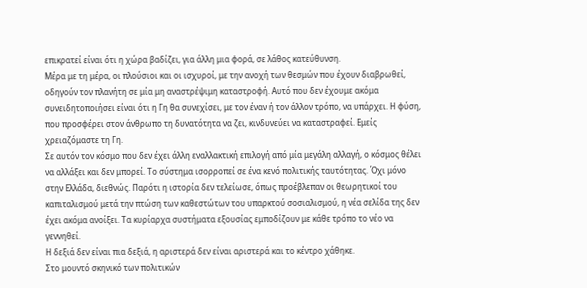επικρατεί είναι ότι η χώρα βαδίζει, για άλλη μια φορά, σε λάθος κατεύθυνση.
Μέρα με τη μέρα, οι πλούσιοι και οι ισχυροί, με την ανοχή των θεσμών που έχουν διαβρωθεί, οδηγούν τον πλανήτη σε μία μη αναστρέψιμη καταστροφή. Αυτό που δεν έχουμε ακόμα συνειδητοποιήσει είναι ότι η Γη θα συνεχίσει, με τον έναν ή τον άλλον τρόπο, να υπάρχει. Η φύση, που προσφέρει στον άνθρωπο τη δυνατότητα να ζει, κινδυνεύει να καταστραφεί. Εμείς χρειαζόμαστε τη Γη.
Σε αυτόν τον κόσμο που δεν έχει άλλη εναλλακτική επιλογή από μία μεγάλη αλλαγή, ο κόσμος θέλει να αλλάξει και δεν μπορεί. Το σύστημα ισορροπεί σε ένα κενό πολιτικής ταυτότητας. Όχι μόνο στην Ελλάδα, διεθνώς. Παρότι η ιστορία δεν τελείωσε, όπως προέβλεπαν οι θεωρητικοί του καπιταλισμού μετά την πτώση των καθεστώτων του υπαρκτού σοσιαλισμού, η νέα σελίδα της δεν έχει ακόμα ανοίξει. Τα κυρίαρχα συστήματα εξουσίας εμποδίζουν με κάθε τρόπο το νέο να γεννηθεί.
Η δεξιά δεν είναι πια δεξιά, η αριστερά δεν είναι αριστερά και το κέντρο χάθηκε.
Στο μουντό σκηνικό των πολιτικών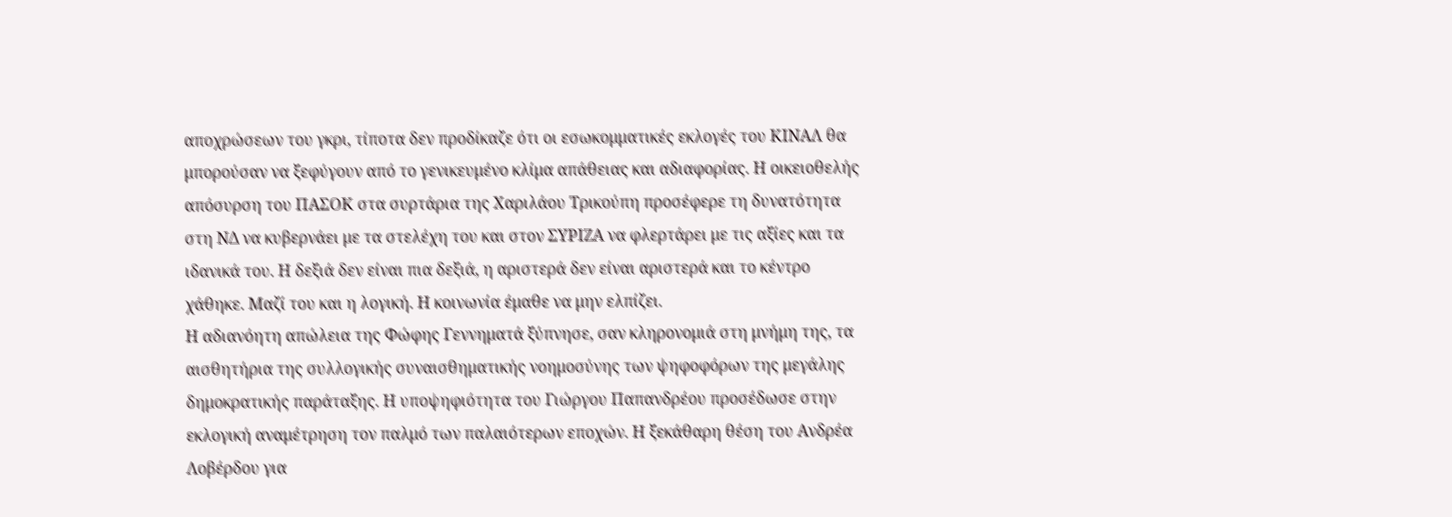αποχρώσεων του γκρι, τίποτα δεν προδίκαζε ότι οι εσωκομματικές εκλογές του ΚΙΝΑΛ θα μπορούσαν να ξεφύγουν από το γενικευμένο κλίμα απάθειας και αδιαφορίας. Η οικειοθελής απόσυρση του ΠΑΣΟΚ στα συρτάρια της Χαριλάου Τρικούπη προσέφερε τη δυνατότητα στη ΝΔ να κυβερνάει με τα στελέχη του και στον ΣΥΡΙΖΑ να φλερτάρει με τις αξίες και τα ιδανικά του. Η δεξιά δεν είναι πια δεξιά, η αριστερά δεν είναι αριστερά και το κέντρο χάθηκε. Μαζί του και η λογική. Η κοινωνία έμαθε να μην ελπίζει.
Η αδιανόητη απώλεια της Φώφης Γεννηματά ξύπνησε, σαν κληρονομιά στη μνήμη της, τα αισθητήρια της συλλογικής συναισθηματικής νοημοσύνης των ψηφοφόρων της μεγάλης δημοκρατικής παράταξης. Η υποψηφιότητα του Γιώργου Παπανδρέου προσέδωσε στην εκλογική αναμέτρηση τον παλμό των παλαιότερων εποχών. Η ξεκάθαρη θέση του Ανδρέα Λοβέρδου για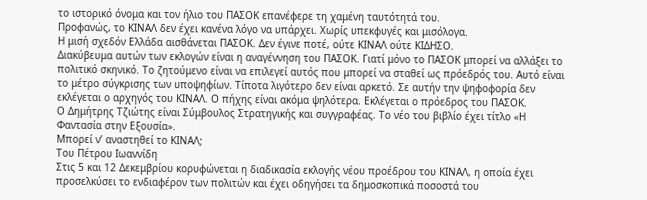το ιστορικό όνομα και τον ήλιο του ΠΑΣΟΚ επανέφερε τη χαμένη ταυτότητά του.
Προφανώς, το ΚΙΝΑΛ δεν έχει κανένα λόγο να υπάρχει. Χωρίς υπεκφυγές και μισόλογα.
Η μισή σχεδόν Ελλάδα αισθάνεται ΠΑΣΟΚ. Δεν έγινε ποτέ, ούτε ΚΙΝΑΛ ούτε ΚΙΔΗΣΟ.
Διακύβευμα αυτών των εκλογών είναι η αναγέννηση του ΠΑΣΟΚ. Γιατί μόνο το ΠΑΣΟΚ μπορεί να αλλάξει το πολιτικό σκηνικό. Το ζητούμενο είναι να επιλεγεί αυτός που μπορεί να σταθεί ως πρόεδρός του. Αυτό είναι το μέτρο σύγκρισης των υποψηφίων. Τίποτα λιγότερο δεν είναι αρκετό. Σε αυτήν την ψηφοφορία δεν εκλέγεται ο αρχηγός του ΚΙΝΑΛ. Ο πήχης είναι ακόμα ψηλότερα. Εκλέγεται ο πρόεδρος του ΠΑΣΟΚ.
Ο Δημήτρης Τζιώτης είναι Σύμβουλος Στρατηγικής και συγγραφέας. Το νέο του βιβλίο έχει τίτλο «Η Φαντασία στην Εξουσία».
Μπορεί ν’ αναστηθεί το ΚΙΝΑΛ;
Του Πέτρου Ιωαννίδη
Στις 5 και 12 Δεκεμβρίου κορυφώνεται η διαδικασία εκλογής νέου προέδρου του ΚΙΝΑΛ, η οποία έχει προσελκύσει το ενδιαφέρον των πολιτών και έχει οδηγήσει τα δημοσκοπικά ποσοστά του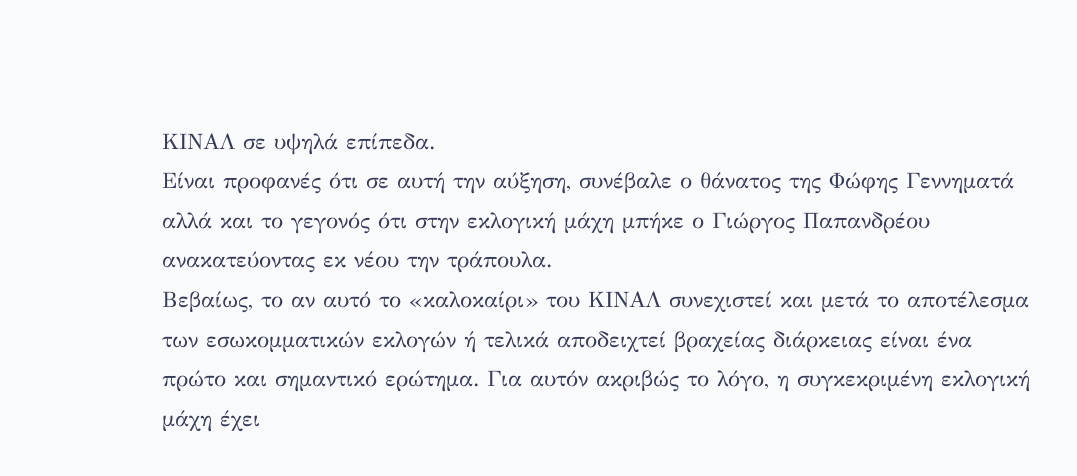ΚΙΝΑΛ σε υψηλά επίπεδα.
Είναι προφανές ότι σε αυτή την αύξηση, συνέβαλε ο θάνατος της Φώφης Γεννηματά αλλά και το γεγονός ότι στην εκλογική μάχη μπήκε ο Γιώργος Παπανδρέου ανακατεύοντας εκ νέου την τράπουλα.
Βεβαίως, το αν αυτό το «καλοκαίρι» του ΚΙΝΑΛ συνεχιστεί και μετά το αποτέλεσμα των εσωκομματικών εκλογών ή τελικά αποδειχτεί βραχείας διάρκειας είναι ένα πρώτο και σημαντικό ερώτημα. Για αυτόν ακριβώς το λόγο, η συγκεκριμένη εκλογική μάχη έχει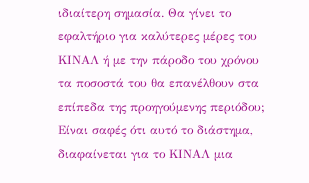ιδιαίτερη σημασία. Θα γίνει το εφαλτήριο για καλύτερες μέρες του ΚΙΝΑΛ ή με την πάροδο του χρόνου τα ποσοστά του θα επανέλθουν στα επίπεδα της προηγούμενης περιόδου;
Είναι σαφές ότι αυτό το διάστημα, διαφαίνεται για το ΚΙΝΑΛ μια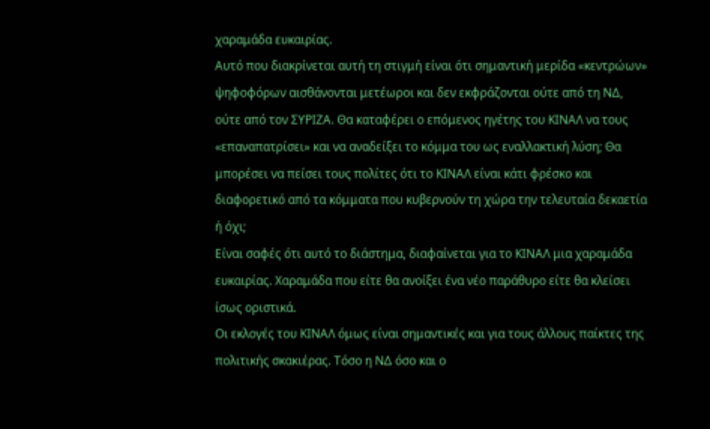χαραμάδα ευκαιρίας.
Αυτό που διακρίνεται αυτή τη στιγμή είναι ότι σημαντική μερίδα «κεντρώων» ψηφοφόρων αισθάνονται μετέωροι και δεν εκφράζονται ούτε από τη ΝΔ, ούτε από τον ΣΥΡΙΖΑ. Θα καταφέρει ο επόμενος ηγέτης του ΚΙΝΑΛ να τους «επαναπατρίσει» και να αναδείξει το κόμμα του ως εναλλακτική λύση; Θα μπορέσει να πείσει τους πολίτες ότι το ΚΙΝΑΛ είναι κάτι φρέσκο και διαφορετικό από τα κόμματα που κυβερνούν τη χώρα την τελευταία δεκαετία ή όχι;
Είναι σαφές ότι αυτό το διάστημα, διαφαίνεται για το ΚΙΝΑΛ μια χαραμάδα ευκαιρίας. Χαραμάδα που είτε θα ανοίξει ένα νέο παράθυρο είτε θα κλείσει ίσως οριστικά.
Οι εκλογές του ΚΙΝΑΛ όμως είναι σημαντικές και για τους άλλους παίκτες της πολιτικής σκακιέρας. Τόσο η ΝΔ όσο και ο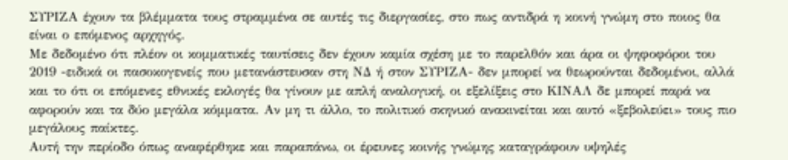ΣΥΡΙΖΑ έχουν τα βλέμματα τους στραμμένα σε αυτές τις διεργασίες, στο πως αντιδρά η κοινή γνώμη στο ποιος θα είναι ο επόμενος αρχηγός.
Με δεδομένο ότι πλέον οι κομματικές ταυτίσεις δεν έχουν καμία σχέση με το παρελθόν και άρα οι ψηφοφόροι του 2019 -ειδικά οι πασοκογενείς που μετανάστευσαν στη ΝΔ ή στον ΣΥΡΙΖΑ- δεν μπορεί να θεωρούνται δεδομένοι, αλλά και το ότι οι επόμενες εθνικές εκλογές θα γίνουν με απλή αναλογική, οι εξελίξεις στο ΚΙΝΑΛ δε μπορεί παρά να αφορούν και τα δύο μεγάλα κόμματα. Αν μη τι άλλο, το πολιτικό σκηνικό ανακινείται και αυτό «ξεβολεύει» τους πιο μεγάλους παίκτες.
Αυτή την περίοδο όπως αναφέρθηκε και παραπάνω, οι έρευνες κοινής γνώμης καταγράφουν υψηλές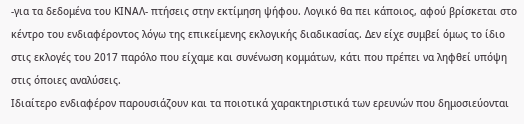-για τα δεδομένα του ΚΙΝΑΛ- πτήσεις στην εκτίμηση ψήφου. Λογικό θα πει κάποιος, αφού βρίσκεται στο κέντρο του ενδιαφέροντος λόγω της επικείμενης εκλογικής διαδικασίας. Δεν είχε συμβεί όμως το ίδιο στις εκλογές του 2017 παρόλο που είχαμε και συνένωση κομμάτων, κάτι που πρέπει να ληφθεί υπόψη στις όποιες αναλύσεις.
Ιδιαίτερο ενδιαφέρον παρουσιάζουν και τα ποιοτικά χαρακτηριστικά των ερευνών που δημοσιεύονται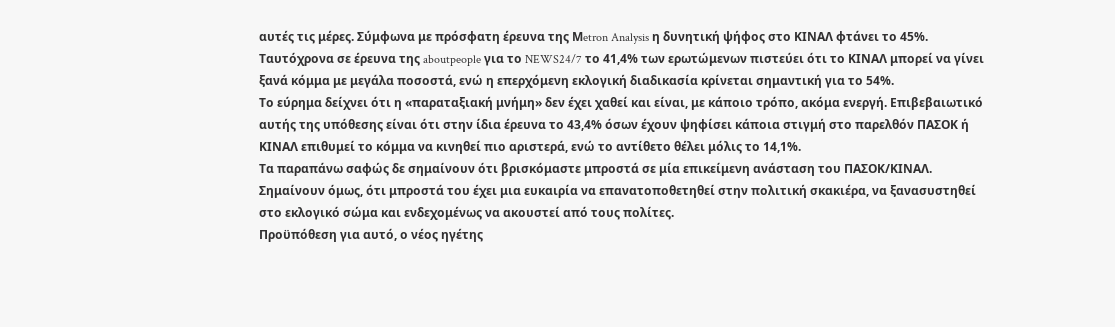αυτές τις μέρες. Σύμφωνα με πρόσφατη έρευνα της Μetron Analysis η δυνητική ψήφος στο ΚΙΝΑΛ φτάνει το 45%.
Ταυτόχρονα σε έρευνα της aboutpeople για το NEWS24/7 το 41,4% των ερωτώμενων πιστεύει ότι το ΚΙΝΑΛ μπορεί να γίνει ξανά κόμμα με μεγάλα ποσοστά, ενώ η επερχόμενη εκλογική διαδικασία κρίνεται σημαντική για το 54%.
Το εύρημα δείχνει ότι η «παραταξιακή μνήμη» δεν έχει χαθεί και είναι, με κάποιο τρόπο, ακόμα ενεργή. Επιβεβαιωτικό αυτής της υπόθεσης είναι ότι στην ίδια έρευνα το 43,4% όσων έχουν ψηφίσει κάποια στιγμή στο παρελθόν ΠΑΣΟΚ ή ΚΙΝΑΛ επιθυμεί το κόμμα να κινηθεί πιο αριστερά, ενώ το αντίθετο θέλει μόλις το 14,1%.
Τα παραπάνω σαφώς δε σημαίνουν ότι βρισκόμαστε μπροστά σε μία επικείμενη ανάσταση του ΠΑΣΟΚ/ΚΙΝΑΛ. Σημαίνουν όμως, ότι μπροστά του έχει μια ευκαιρία να επανατοποθετηθεί στην πολιτική σκακιέρα, να ξανασυστηθεί στο εκλογικό σώμα και ενδεχομένως να ακουστεί από τους πολίτες.
Προϋπόθεση για αυτό, ο νέος ηγέτης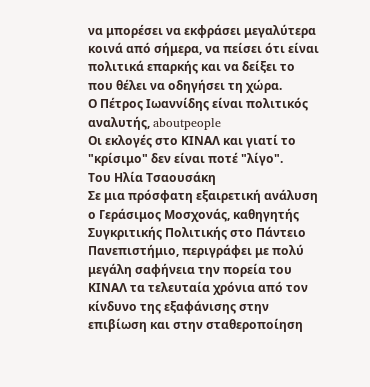να μπορέσει να εκφράσει μεγαλύτερα κοινά από σήμερα, να πείσει ότι είναι πολιτικά επαρκής και να δείξει το που θέλει να οδηγήσει τη χώρα.
Ο Πέτρος Ιωαννίδης είναι πολιτικός αναλυτής, aboutpeople
Οι εκλογές στο ΚΙΝΑΛ και γιατί το "κρίσιμο" δεν είναι ποτέ "λίγο".
Του Ηλία Τσαουσάκη
Σε μια πρόσφατη εξαιρετική ανάλυση ο Γεράσιμος Μοσχονάς, καθηγητής Συγκριτικής Πολιτικής στο Πάντειο Πανεπιστήμιο, περιγράφει με πολύ μεγάλη σαφήνεια την πορεία του ΚΙΝΑΛ τα τελευταία χρόνια από τον κίνδυνο της εξαφάνισης στην επιβίωση και στην σταθεροποίηση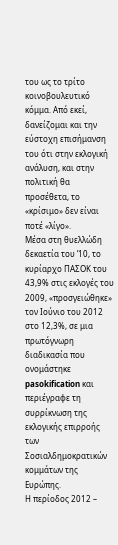του ως το τρίτο κοινοβουλευτικό κόμμα. Από εκεί, δανείζομαι και την εύστοχη επισήμανση του ότι στην εκλογική ανάλυση, και στην πολιτική θα προσέθετα, το «κρίσιμο» δεν είναι ποτέ «λίγο».
Μέσα στη θυελλώδη δεκαετία του ’10, το κυρίαρχο ΠΑΣΟΚ του 43,9% στις εκλογές του 2009, «προσγειώθηκε» τον Ιούνιο του 2012 στο 12,3%, σε μια πρωτόγνωρη διαδικασία που ονομάστηκε pasokification και περιέγραφε τη συρρίκνωση της εκλογικής επιρροής των Σοσιαλδημοκρατικών κομμάτων της Ευρώπης.
Η περίοδος 2012 –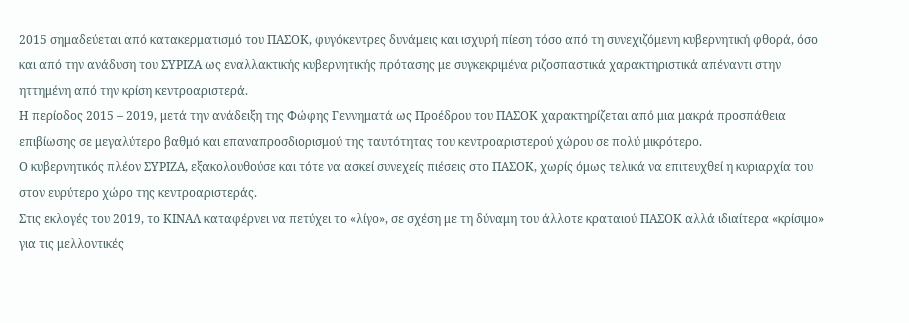2015 σημαδεύεται από κατακερματισμό του ΠΑΣΟΚ, φυγόκεντρες δυνάμεις και ισχυρή πίεση τόσο από τη συνεχιζόμενη κυβερνητική φθορά, όσο και από την ανάδυση του ΣΥΡΙΖΑ ως εναλλακτικής κυβερνητικής πρότασης με συγκεκριμένα ριζοσπαστικά χαρακτηριστικά απέναντι στην ηττημένη από την κρίση κεντροαριστερά.
Η περίοδος 2015 – 2019, μετά την ανάδειξη της Φώφης Γεννηματά ως Προέδρου του ΠΑΣΟΚ χαρακτηρίζεται από μια μακρά προσπάθεια επιβίωσης σε μεγαλύτερο βαθμό και επαναπροσδιορισμού της ταυτότητας του κεντροαριστερού χώρου σε πολύ μικρότερο.
Ο κυβερνητικός πλέον ΣΥΡΙΖΑ, εξακολουθούσε και τότε να ασκεί συνεχείς πιέσεις στο ΠΑΣΟΚ, χωρίς όμως τελικά να επιτευχθεί η κυριαρχία του στον ευρύτερο χώρο της κεντροαριστεράς.
Στις εκλογές του 2019, το ΚΙΝΑΛ καταφέρνει να πετύχει το «λίγο», σε σχέση με τη δύναμη του άλλοτε κραταιού ΠΑΣΟΚ αλλά ιδιαίτερα «κρίσιμο» για τις μελλοντικές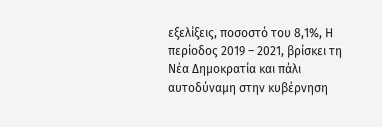εξελίξεις, ποσοστό του 8,1%, Η περίοδος 2019 – 2021, βρίσκει τη Νέα Δημοκρατία και πάλι αυτοδύναμη στην κυβέρνηση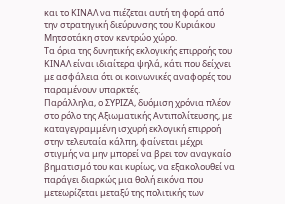και το ΚΙΝΑΛ να πιέζεται αυτή τη φορά από την στρατηγική διεύρυνσης του Κυριάκου Μητσοτάκη στον κεντρώο χώρο.
Tα όρια της δυνητικής εκλογικής επιρροής του ΚΙΝΑΛ είναι ιδιαίτερα ψηλά, κάτι που δείχνει με ασφάλεια ότι οι κοινωνικές αναφορές του παραμένουν υπαρκτές.
Παράλληλα, ο ΣΥΡΙΖΑ, δυόμιση χρόνια πλέον στο ρόλο της Αξιωματικής Αντιπολίτευσης, με καταγεγραμμένη ισχυρή εκλογική επιρροή στην τελευταία κάλπη, φαίνεται μέχρι στιγμής να μην μπορεί να βρει τον αναγκαίο βηματισμό του και κυρίως, να εξακολουθεί να παράγει διαρκώς μια θολή εικόνα που μετεωρίζεται μεταξύ της πολιτικής των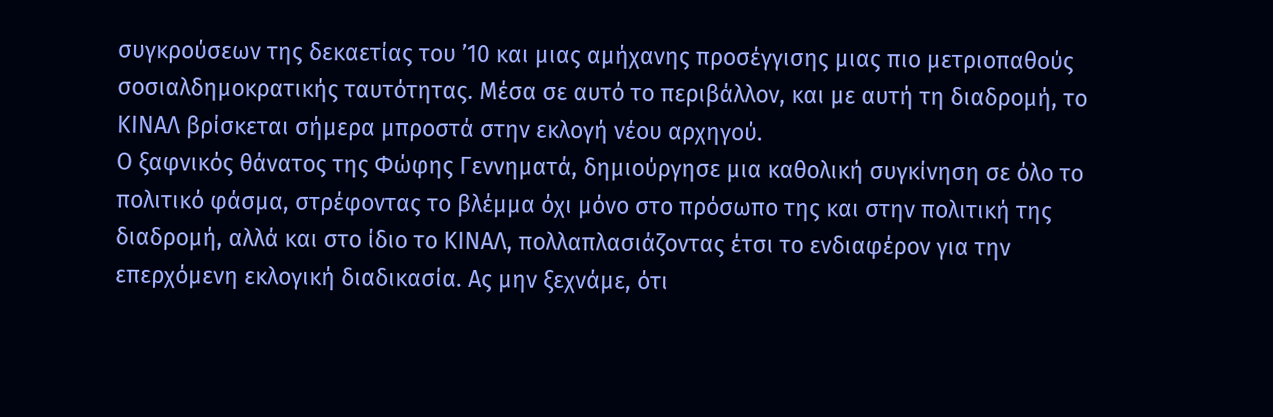συγκρούσεων της δεκαετίας του ’10 και μιας αμήχανης προσέγγισης μιας πιο μετριοπαθούς σοσιαλδημοκρατικής ταυτότητας. Μέσα σε αυτό το περιβάλλον, και με αυτή τη διαδρομή, το ΚΙΝΑΛ βρίσκεται σήμερα μπροστά στην εκλογή νέου αρχηγού.
Ο ξαφνικός θάνατος της Φώφης Γεννηματά, δημιούργησε μια καθολική συγκίνηση σε όλο το πολιτικό φάσμα, στρέφοντας το βλέμμα όχι μόνο στο πρόσωπο της και στην πολιτική της διαδρομή, αλλά και στο ίδιο το ΚΙΝΑΛ, πολλαπλασιάζοντας έτσι το ενδιαφέρον για την επερχόμενη εκλογική διαδικασία. Ας μην ξεχνάμε, ότι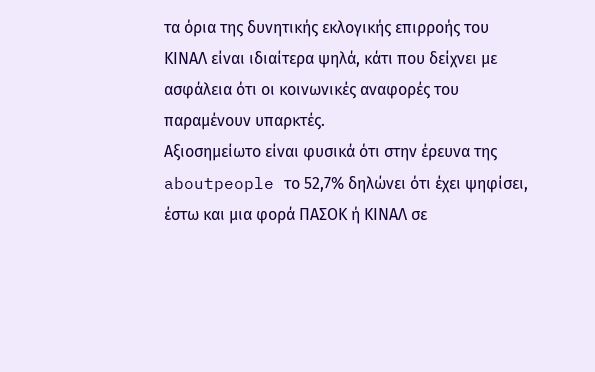τα όρια της δυνητικής εκλογικής επιρροής του ΚΙΝΑΛ είναι ιδιαίτερα ψηλά, κάτι που δείχνει με ασφάλεια ότι οι κοινωνικές αναφορές του παραμένουν υπαρκτές.
Αξιοσημείωτο είναι φυσικά ότι στην έρευνα της aboutpeople το 52,7% δηλώνει ότι έχει ψηφίσει, έστω και μια φορά ΠΑΣΟΚ ή ΚΙΝΑΛ σε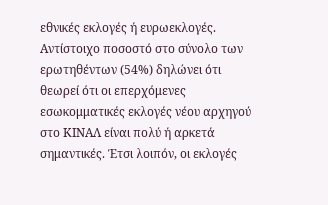εθνικές εκλογές ή ευρωεκλογές. Αντίστοιχο ποσοστό στο σύνολο των ερωτηθέντων (54%) δηλώνει ότι θεωρεί ότι οι επερχόμενες εσωκομματικές εκλογές νέου αρχηγού στο ΚΙΝΑΛ είναι πολύ ή αρκετά σημαντικές. Έτσι λοιπόν, οι εκλογές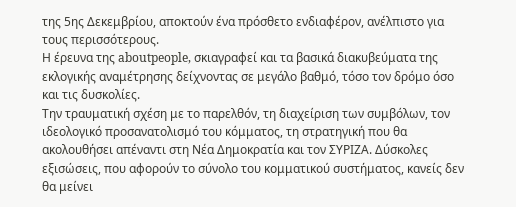της 5ης Δεκεμβρίου, αποκτούν ένα πρόσθετο ενδιαφέρον, ανέλπιστο για τους περισσότερους.
Η έρευνα της aboutpeople, σκιαγραφεί και τα βασικά διακυβεύματα της εκλογικής αναμέτρησης δείχνοντας σε μεγάλο βαθμό, τόσο τον δρόμο όσο και τις δυσκολίες.
Την τραυματική σχέση με το παρελθόν, τη διαχείριση των συμβόλων, τον ιδεολογικό προσανατολισμό του κόμματος, τη στρατηγική που θα ακολουθήσει απέναντι στη Νέα Δημοκρατία και τον ΣΥΡΙΖΑ. Δύσκολες εξισώσεις, που αφορούν το σύνολο του κομματικού συστήματος, κανείς δεν θα μείνει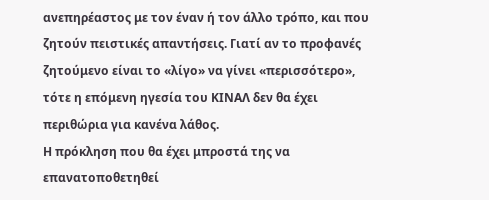ανεπηρέαστος με τον έναν ή τον άλλο τρόπο, και που ζητούν πειστικές απαντήσεις. Γιατί αν το προφανές ζητούμενο είναι το «λίγο» να γίνει «περισσότερο», τότε η επόμενη ηγεσία του ΚΙΝΑΛ δεν θα έχει περιθώρια για κανένα λάθος.
Η πρόκληση που θα έχει μπροστά της να επανατοποθετηθεί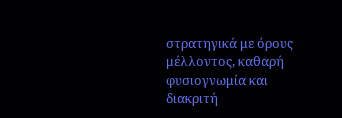στρατηγικά με όρους μέλλοντος, καθαρή φυσιογνωμία και διακριτή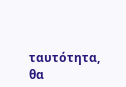ταυτότητα, θα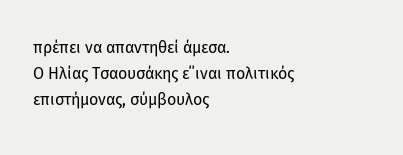πρέπει να απαντηθεί άμεσα.
Ο Ηλίας Τσαουσάκης ε΄΄ιναι πολιτικός επιστήμονας, σύμβουλος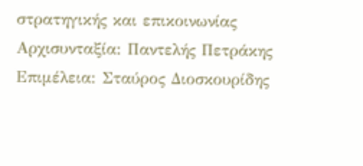στρατηγικής και επικοινωνίας
Αρχισυνταξία: Παντελής Πετράκης
Επιμέλεια: Σταύρος Διοσκουρίδης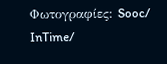Φωτογραφίες: Sooc/ InTime/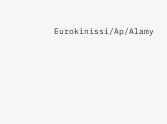Eurokinissi/Ap/Alamy